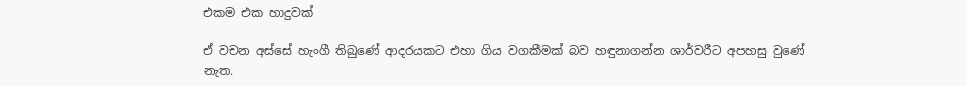එකම එක හාදුවක්

ඒ වචන අස්සේ හැංගී තිබුණේ ආදරයකට එහා ගිය වගකීමක් බව හඳුනාගන්න ශාර්වරීට අපහසු වුණේ නැත.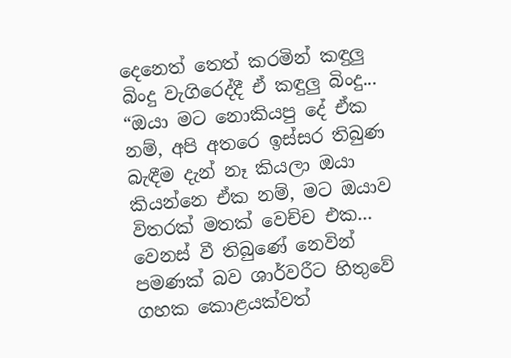දෙනෙත් තෙත් කරමින් කඳුලු බිංදු වැගිරෙද්දී ඒ කඳුලු බිංදු...
“ඔයා මට නොකියපු දේ ඒක නම්, අපි අතරෙ ඉස්සර තිබුණ බැඳීම දැන් නෑ කියලා ඔයා කියන්නෙ ඒක නම්, මට ඔයාව විතරක් මතක් වෙච්ච එක...
වෙනස් වී තිබුණේ නෙවින් පමණක් බව ශාර්වරීට හිතුවේ ගහක කොළයක්වත්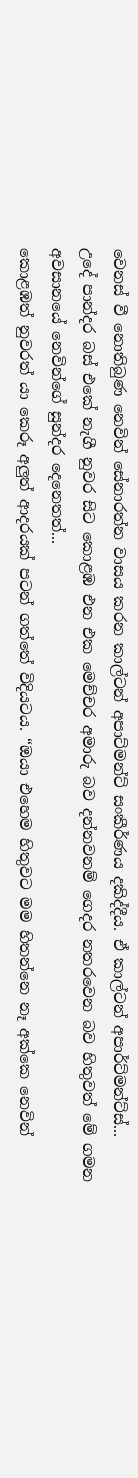වෙනස් වී නොතිබුණ නෙවින් සේනාරත්න වාසය කරන කාල්ටන් අපාට්මන්ට් සංකීර්ණය දකිද්දීය. ඒ කාල්ටන් අපාර්ට්මන්ට්ස්...
උදේ පාන්දර බස් එකේ නැගී නුවර සිට කොළඹ එන එක මෙච්චර අමාරු බව දන්නවනම් ගෙදර නතරවෙන බව හිතුවත් මේ ගමන අවසානයේ නෙවින්ගේ සුන්දර දෙනෙතත්...
කොළඹත් නුවරත් යා කෙරූ අලුත් ආදරයක් පටන් ගත්තේ විදියටය. “ඔයා එහෙම හිතුවට මම හිතන්නෙ නෑ අක්කෙ නෙවින්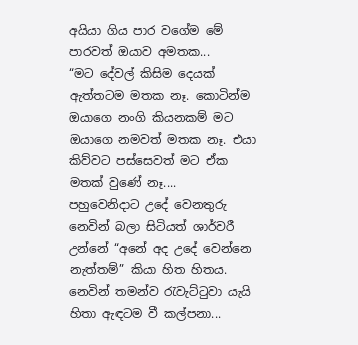අයියා ගිය පාර වගේම මේ පාරවත් ඔයාව අමතක...
“මට දේවල් කිසිම දෙයක් ඇත්තටම මතක නෑ. කොටින්ම ඔයාගෙ නංගි කියනකම් මට ඔයාගෙ නමවත් මතක නෑ. එයා කිව්වට පස්සෙවත් මට ඒක මතක් වුණේ නෑ....
පහුවෙනිදාට උදේ වෙනතුරු නෙවින් බලා සිටියත් ශාර්වරී උන්නේ “අනේ අද උදේ වෙන්නෙ නැත්තම්” කියා හිත හිතය. නෙවින් තමන්ව රැවැට්ටුවා යැයි හිතා ඇඳටම වී කල්පනා...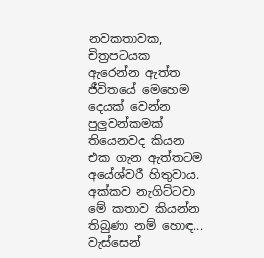නවකතාවක, චිත්‍රපටයක ඇරෙන්න ඇත්ත ජීවිතයේ මෙහෙම දෙයක් වෙන්න පුලුවන්කමක් තියෙනවද කියන එක ගැන ඇත්තටම අයේශ්වරී හිතුවාය. අක්කව නැගිට්ටවා මේ කතාව කියන්න තිබුණා නම් හොඳ...
වැස්සෙන්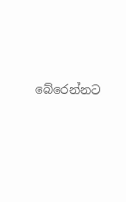බේරෙන්නට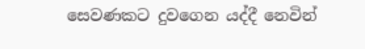සෙවණකට දුවගෙන යද්දී නෙවින්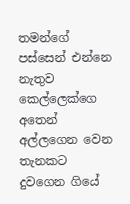තමන්ගේ පස්සෙන් එන්නෙ නැතුව කෙල්ලෙක්ගෙ අතෙන් අල්ලගෙන වෙන තැනකට දුවගෙන ගියේ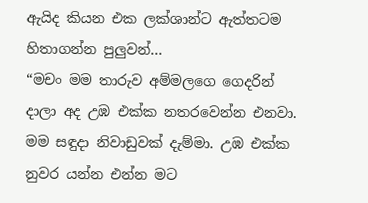ඇයිද කියන එක ලක්ශාන්ට ඇත්තටම හිතාගන්න පුලුවන්...
“මචං මම තාරුව අම්මලගෙ ගෙදරින් දාලා අද උඹ එක්ක නතරවෙන්න එනවා. මම සඳුදා නිවාඩුවක් දැම්මා. උඹ එක්ක නුවර යන්න එන්න මට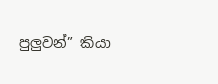පුලුවන්” කියා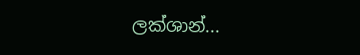ලක්ශාන්...